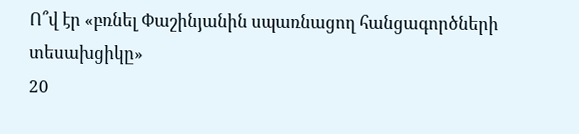Ո՞վ էր «բռնել Փաշինյանին սպառնացող հանցագործների տեսախցիկը»
20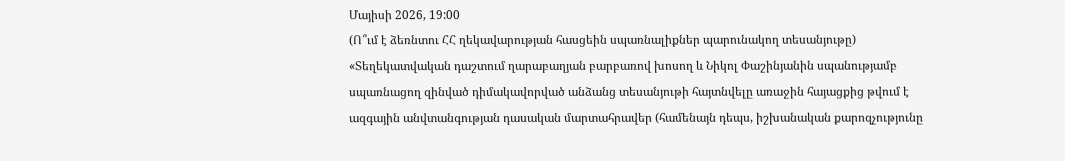Մայիսի 2026, 19:00
(Ո՞ւմ է ձեռնտու ՀՀ ղեկավարության հասցեին սպառնալիքներ պարունակող տեսանյութը)
«Տեղեկատվական դաշտում ղարաբաղյան բարբառով խոսող և Նիկոլ Փաշինյանին սպանությամբ սպառնացող զինված դիմակավորված անձանց տեսանյութի հայտնվելը առաջին հայացքից թվում է ազգային անվտանգության դասական մարտահրավեր (համենայն դեպս, իշխանական քարոզչությունը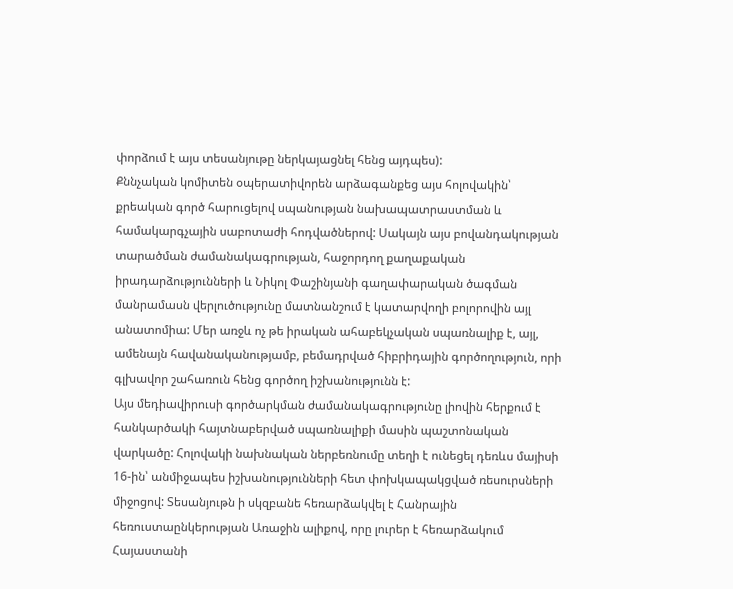փորձում է այս տեսանյութը ներկայացնել հենց այդպես):
Քննչական կոմիտեն օպերատիվորեն արձագանքեց այս հոլովակին՝ քրեական գործ հարուցելով սպանության նախապատրաստման և համակարգչային սաբոտաժի հոդվածներով: Սակայն այս բովանդակության տարածման ժամանակագրության, հաջորդող քաղաքական իրադարձությունների և Նիկոլ Փաշինյանի գաղափարական ծագման մանրամասն վերլուծությունը մատնանշում է կատարվողի բոլորովին այլ անատոմիա: Մեր առջև ոչ թե իրական ահաբեկչական սպառնալիք է, այլ, ամենայն հավանականությամբ, բեմադրված հիբրիդային գործողություն, որի գլխավոր շահառուն հենց գործող իշխանությունն է:
Այս մեդիավիրուսի գործարկման ժամանակագրությունը լիովին հերքում է հանկարծակի հայտնաբերված սպառնալիքի մասին պաշտոնական վարկածը: Հոլովակի նախնական ներբեռնումը տեղի է ունեցել դեռևս մայիսի 16-ին՝ անմիջապես իշխանությունների հետ փոխկապակցված ռեսուրսների միջոցով: Տեսանյութն ի սկզբանե հեռարձակվել է Հանրային հեռուստաընկերության Առաջին ալիքով, որը լուրեր է հեռարձակում Հայաստանի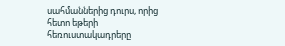սահմաններից դուրս, որից հետո եթերի հեռուստակադրերը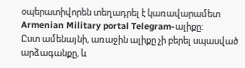օպերատիվորեն տեղադրել է կառավարամետ Armenian Military portal Telegram-ալիքը:
Ըստ ամենայնի, առաջին ալիքը չի բերել սպասված արձագանքը, և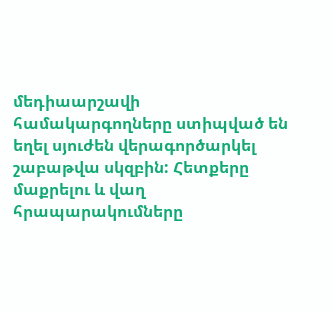մեդիաարշավի համակարգողները ստիպված են եղել սյուժեն վերագործարկել շաբաթվա սկզբին: Հետքերը մաքրելու և վաղ հրապարակումները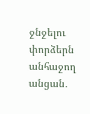ջնջելու փորձերն անհաջող անցան․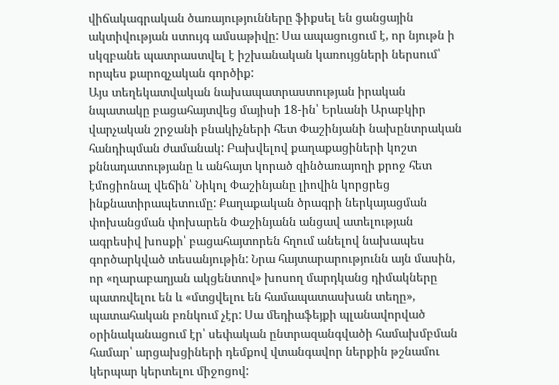վիճակագրական ծառայությունները ֆիքսել են ցանցային ակտիվության ստույգ ամսաթիվը: Սա ապացուցում է, որ նյութն ի սկզբանե պատրաստվել է իշխանական կառույցների ներսում՝ որպես քարոզչական գործիք:
Այս տեղեկատվական նախապատրաստության իրական նպատակը բացահայտվեց մայիսի 18-ին՝ Երևանի Արաբկիր վարչական շրջանի բնակիչների հետ Փաշինյանի նախընտրական հանդիպման ժամանակ: Բախվելով քաղաքացիների կոշտ քննադատությանը և անհայտ կորած զինծառայողի քրոջ հետ էմոցիոնալ վեճին՝ Նիկոլ Փաշինյանը լիովին կորցրեց ինքնատիրապետումը: Քաղաքական ծրագրի ներկայացման փոխանցման փոխարեն Փաշինյանն անցավ ատելության ագրեսիվ խոսքի՝ բացահայտորեն հղում անելով նախապես գործարկված տեսանյութին: Նրա հայտարարությունն այն մասին, որ «ղարաբաղյան ակցենտով» խոսող մարդկանց դիմակները պատռվելու են և «մտցվելու են համապատասխան տեղը», պատահական բռնկում չէր: Սա մեդիաֆեյքի պլանավորված օրինականացում էր՝ սեփական ընտրազանգվածի համախմբման համար՝ արցախցիների դեմքով վտանգավոր ներքին թշնամու կերպար կերտելու միջոցով: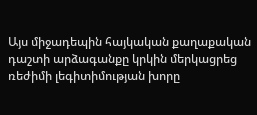Այս միջադեպին հայկական քաղաքական դաշտի արձագանքը կրկին մերկացրեց ռեժիմի լեգիտիմության խորը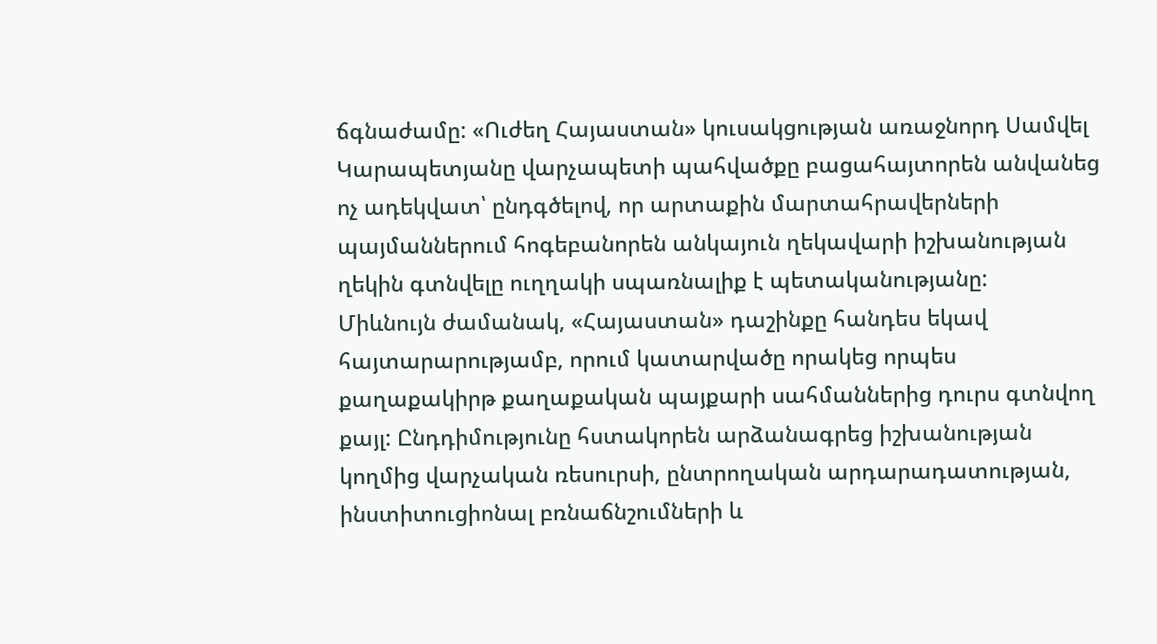ճգնաժամը: «Ուժեղ Հայաստան» կուսակցության առաջնորդ Սամվել Կարապետյանը վարչապետի պահվածքը բացահայտորեն անվանեց ոչ ադեկվատ՝ ընդգծելով, որ արտաքին մարտահրավերների պայմաններում հոգեբանորեն անկայուն ղեկավարի իշխանության ղեկին գտնվելը ուղղակի սպառնալիք է պետականությանը:
Միևնույն ժամանակ, «Հայաստան» դաշինքը հանդես եկավ հայտարարությամբ, որում կատարվածը որակեց որպես քաղաքակիրթ քաղաքական պայքարի սահմաններից դուրս գտնվող քայլ: Ընդդիմությունը հստակորեն արձանագրեց իշխանության կողմից վարչական ռեսուրսի, ընտրողական արդարադատության, ինստիտուցիոնալ բռնաճնշումների և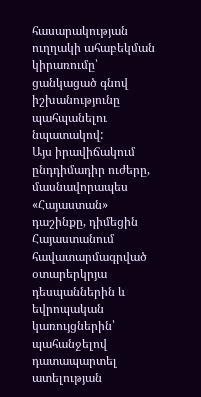հասարակության ուղղակի ահաբեկման կիրառումը՝ ցանկացած գնով իշխանությունը պահպանելու նպատակով:
Այս իրավիճակում ընդդիմադիր ուժերը, մասնավորապես «Հայաստան» դաշինքը, դիմեցին Հայաստանում հավատարմագրված օտարերկրյա դեսպաններին և եվրոպական կառույցներին՝ պահանջելով դատապարտել ատելության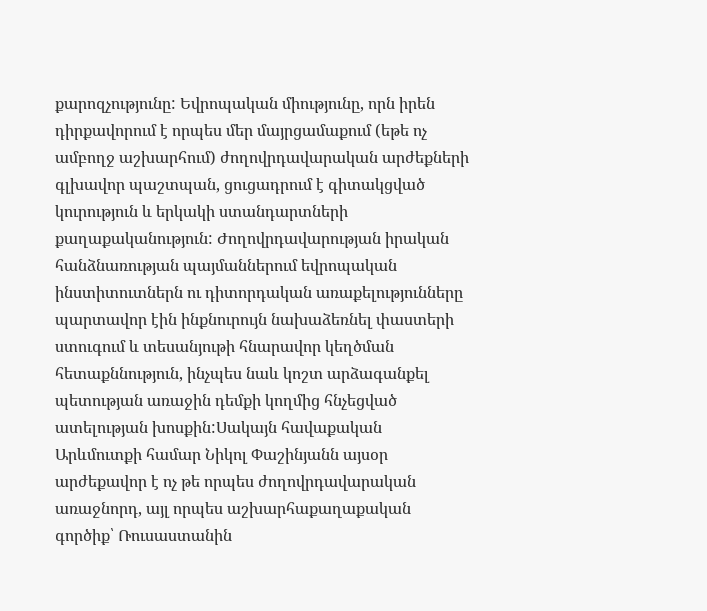քարոզչությունը: Եվրոպական միությունը, որն իրեն դիրքավորում է որպես մեր մայրցամաքում (եթե ոչ ամբողջ աշխարհում) ժողովրդավարական արժեքների գլխավոր պաշտպան, ցուցադրում է գիտակցված կուրություն և երկակի ստանդարտների քաղաքականություն: Ժողովրդավարության իրական հանձնառության պայմաններում եվրոպական ինստիտուտներն ու դիտորդական առաքելությունները պարտավոր էին ինքնուրույն նախաձեռնել փաստերի ստուգում և տեսանյութի հնարավոր կեղծման հետաքննություն, ինչպես նաև կոշտ արձագանքել պետության առաջին դեմքի կողմից հնչեցված ատելության խոսքին:Սակայն հավաքական Արևմուտքի համար Նիկոլ Փաշինյանն այսօր արժեքավոր է ոչ թե որպես ժողովրդավարական առաջնորդ, այլ որպես աշխարհաքաղաքական գործիք՝ Ռուսաստանին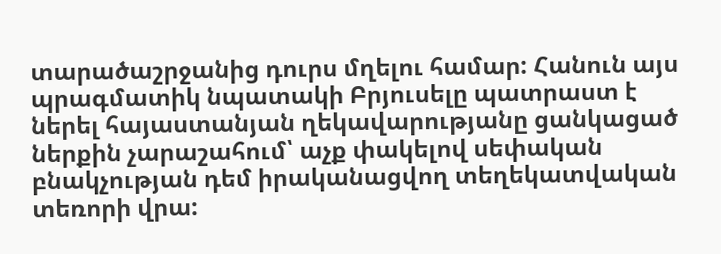տարածաշրջանից դուրս մղելու համար: Հանուն այս պրագմատիկ նպատակի Բրյուսելը պատրաստ է ներել հայաստանյան ղեկավարությանը ցանկացած ներքին չարաշահում՝ աչք փակելով սեփական բնակչության դեմ իրականացվող տեղեկատվական տեռորի վրա: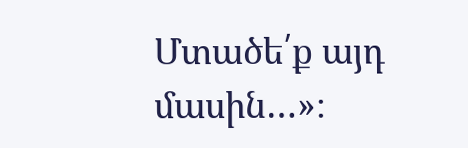Մտածե՛ք այդ մասին…»։